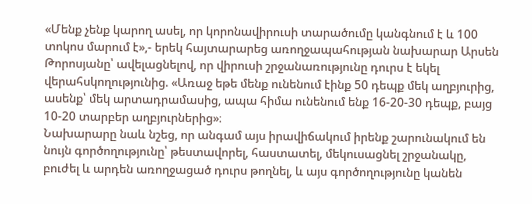«Մենք չենք կարող ասել, որ կորոնավիրուսի տարածումը կանգնում է և 100 տոկոս մարում է»,- երեկ հայտարարեց առողջապահության նախարար Արսեն Թորոսյանը՝ ավելացնելով, որ վիրուսի շրջանառությունը դուրս է եկել վերահսկողությունից. «Առաջ եթե մենք ունենում էինք 50 դեպք մեկ աղբյուրից, ասենք՝ մեկ արտադրամասից, ապա հիմա ունենում ենք 16-20-30 դեպք, բայց 10-20 տարբեր աղբյուրներից»։
Նախարարը նաև նշեց, որ անգամ այս իրավիճակում իրենք շարունակում են նույն գործողությունը՝ թեստավորել, հաստատել, մեկուսացնել շրջանակը, բուժել և արդեն առողջացած դուրս թողնել, և այս գործողությունը կանեն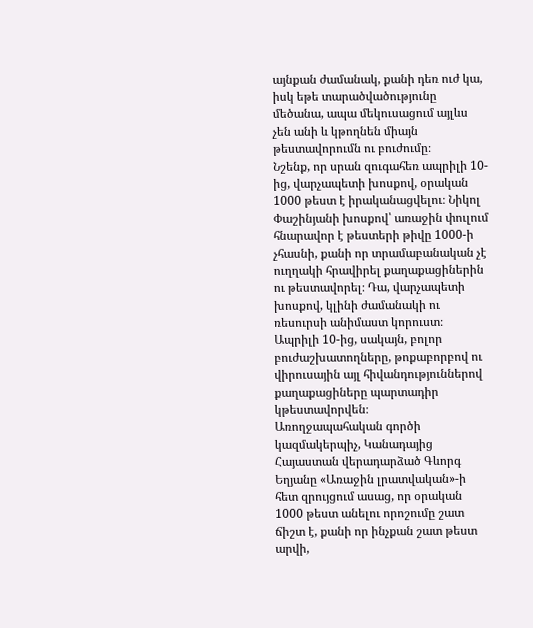այնքան ժամանակ, քանի դեռ ուժ կա, իսկ եթե տարածվածությունը մեծանա, ապա մեկուսացում այլևս չեն անի և կթողնեն միայն թեստավորումն ու բուժումը։
Նշենք, որ սրան զուգահեռ ապրիլի 10-ից, վարչապետի խոսքով, օրական 1000 թեստ է իրականացվելու։ Նիկոլ Փաշինյանի խոսքով՝ առաջին փուլում հնարավոր է թեստերի թիվը 1000-ի չհասնի, քանի որ տրամաբանական չէ ուղղակի հրավիրել քաղաքացիներին ու թեստավորել։ Դա, վարչապետի խոսքով, կլինի ժամանակի ու ռեսուրսի անիմաստ կորուստ։ Ապրիլի 10-ից, սակայն, բոլոր բուժաշխատողները, թոքաբորբով ու վիրուսային այլ հիվանդություններով քաղաքացիները պարտադիր կթեստավորվեն։
Առողջապահական գործի կազմակերպիչ, Կանադայից Հայաստան վերադարձած Գևորգ Եղյանը «Առաջին լրատվական»-ի հետ զրույցում ասաց, որ օրական 1000 թեստ անելու որոշումը շատ ճիշտ է, քանի որ ինչքան շատ թեստ արվի,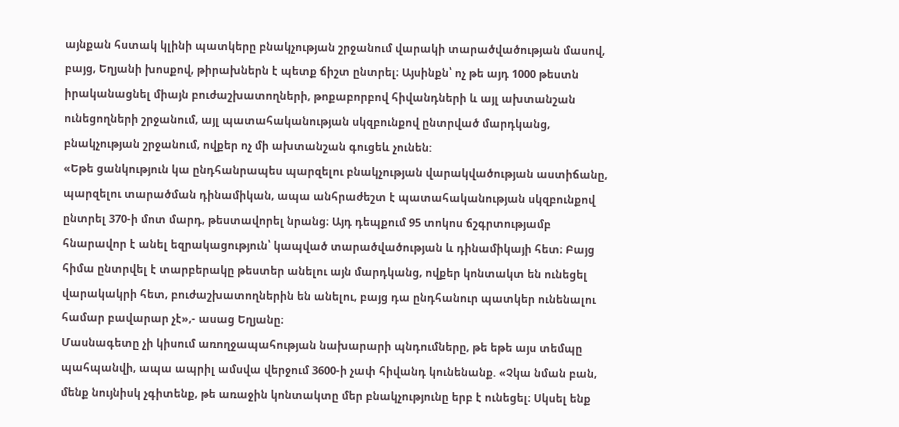այնքան հստակ կլինի պատկերը բնակչության շրջանում վարակի տարածվածության մասով, բայց, Եղյանի խոսքով, թիրախներն է պետք ճիշտ ընտրել։ Այսինքն՝ ոչ թե այդ 1000 թեստն իրականացնել միայն բուժաշխատողների, թոքաբորբով հիվանդների և այլ ախտանշան ունեցողների շրջանում, այլ պատահականության սկզբունքով ընտրված մարդկանց, բնակչության շրջանում, ովքեր ոչ մի ախտանշան գուցեև չունեն:
«Եթե ցանկություն կա ընդհանրապես պարզելու բնակչության վարակվածության աստիճանը, պարզելու տարածման դինամիկան, ապա անհրաժեշտ է պատահականության սկզբունքով ընտրել 370-ի մոտ մարդ, թեստավորել նրանց։ Այդ դեպքում 95 տոկոս ճշգրտությամբ հնարավոր է անել եզրակացություն՝ կապված տարածվածության և դինամիկայի հետ։ Բայց հիմա ընտրվել է տարբերակը թեստեր անելու այն մարդկանց, ովքեր կոնտակտ են ունեցել վարակակրի հետ, բուժաշխատողներին են անելու, բայց դա ընդհանուր պատկեր ունենալու համար բավարար չէ»,- ասաց Եղյանը։
Մասնագետը չի կիսում առողջապահության նախարարի պնդումները, թե եթե այս տեմպը պահպանվի, ապա ապրիլ ամսվա վերջում 3600-ի չափ հիվանդ կունենանք. «Չկա նման բան, մենք նույնիսկ չգիտենք, թե առաջին կոնտակտը մեր բնակչությունը երբ է ունեցել։ Սկսել ենք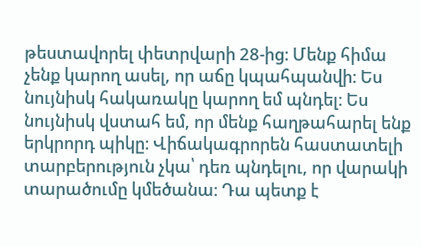թեստավորել փետրվարի 28-ից։ Մենք հիմա չենք կարող ասել, որ աճը կպահպանվի։ Ես նույնիսկ հակառակը կարող եմ պնդել։ Ես նույնիսկ վստահ եմ, որ մենք հաղթահարել ենք երկրորդ պիկը։ Վիճակագրորեն հաստատելի տարբերություն չկա՝ դեռ պնդելու, որ վարակի տարածումը կմեծանա։ Դա պետք է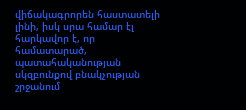վիճակագրորեն հաստատելի լինի, իսկ սրա համար էլ հարկավոր է, որ համատարած, պատահականության սկզբունքով բնակչության շրջանում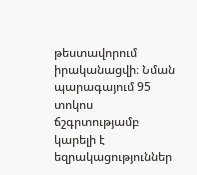թեստավորում իրականացվի։ Նման պարագայում 95 տոկոս ճշգրտությամբ կարելի է եզրակացություններ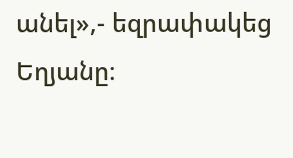անել»,- եզրափակեց Եղյանը։